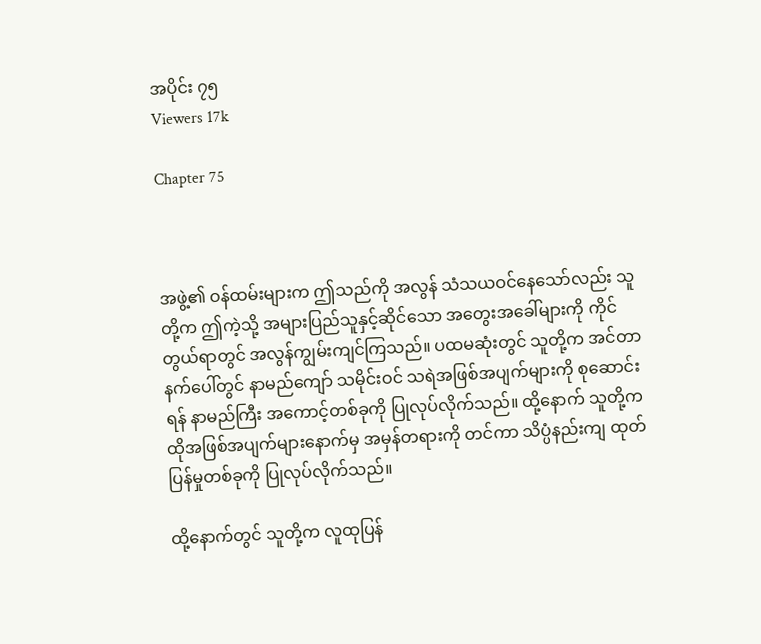အပိုင်း ၇၅
Viewers 17k

Chapter 75



အဖွဲ့၏ ဝန်ထမ်းများက ဤသည်ကို အလွန် သံသယဝင်နေသော်လည်း သူတို့က ဤကဲ့သို့ အများပြည်သူနှင့်ဆိုင်သော အတွေးအခေါ်များကို ကိုင်တွယ်ရာတွင် အလွန်ကျွမ်းကျင်ကြသည်။ ပထမဆုံးတွင် သူတို့က အင်တာနက်ပေါ်တွင် နာမည်ကျော် သမိုင်းဝင် သရဲအဖြစ်အပျက်များကို စုဆောင်းရန် နာမည်ကြီး အကောင့်တစ်ခုကို ပြုလုပ်လိုက်သည်။ ထို့နောက် သူတို့က ထိုအဖြစ်အပျက်များနောက်မှ အမှန်တရားကို တင်ကာ သိပ္ပံနည်းကျ ထုတ်ပြန်မှုတစ်ခုကို ပြုလုပ်လိုက်သည်။

ထို့နောက်တွင် သူတို့က လူထုပြန်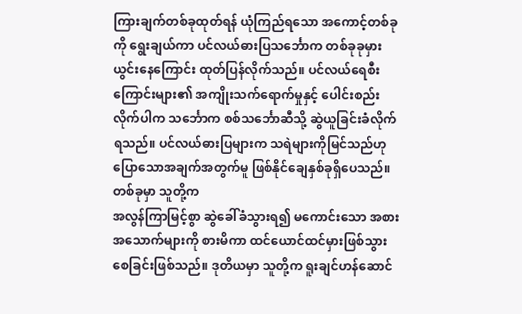ကြားချက်တစ်ခုထုတ်ရန် ယုံကြည်ရသော အကောင့်တစ်ခုကို ရွေးချယ်ကာ ပင်လယ်ဓားပြသင်္ဘောက တစ်ခုခုမှားယွင်းနေကြောင်း ထုတ်ပြန်လိုက်သည်။ ပင်လယ်ရေစီးကြောင်းများ၏ အကျိုးသက်ရောက်မှုနှင့် ပေါင်းစည်းလိုက်ပါက သင်္ဘောက စစ်သင်္ဘောဆီသို့ ဆွဲယူခြင်းခံလိုက်ရသည်။ ပင်လယ်ဓားပြများက သရဲများကိုမြင်သည်ဟု ပြောသောအချက်အတွက်မူ ဖြစ်နိုင်ချေနှစ်ခုရှိပေသည်။ တစ်ခုမှာ သူတို့က
အလွန်ကြာမြင့်စွာ ဆွဲခေါ်ခံသွားရ၍ မကောင်းသော အစားအသောက်များကို စားမိကာ ထင်ယောင်ထင်မှားဖြစ်သွားစေခြင်းဖြစ်သည်။ ဒုတိယမှာ သူတို့က ရူးချင်ဟန်ဆောင်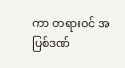ကာ တရားဝင် အပြစ်ဒဏ်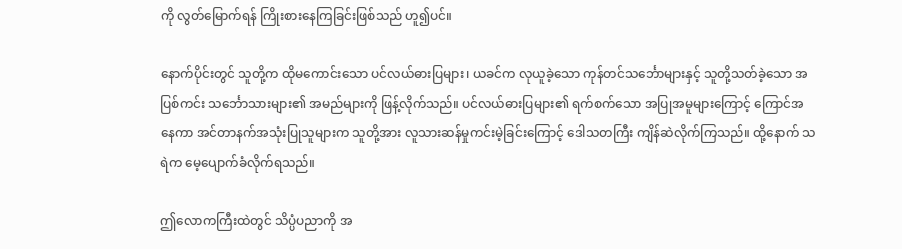ကို လွတ်မြောက်ရန် ကြိုးစားနေကြခြင်းဖြစ်သည် ဟူ၍ပင်။

နောက်ပိုင်းတွင် သူတို့က ထိုမကောင်းသော ပင်လယ်ဓားပြများ၊ ယခင်က လုယူခဲ့သော ကုန်တင်သင်္ဘောများနှင့် သူတို့သတ်ခဲ့သော အပြစ်ကင်း သင်္ဘောသားများ၏ အမည်များကို ဖြန့်လိုက်သည်။ ပင်လယ်ဓားပြများ၏ ရက်စက်သော အပြုအမူများကြောင့် ကြောင်အနေကာ အင်တာနက်အသုံးပြုသူများက သူတို့အား လူသားဆန်မှုကင်းမဲ့ခြင်းကြောင့် ဒေါသတကြီး ကျိန်ဆဲလိုက်ကြသည်။ ထို့နောက် သရဲက မေ့ပျောက်ခံလိုက်ရသည်။

ဤလောကကြီးထဲတွင် သိပ္ပံပညာကို အ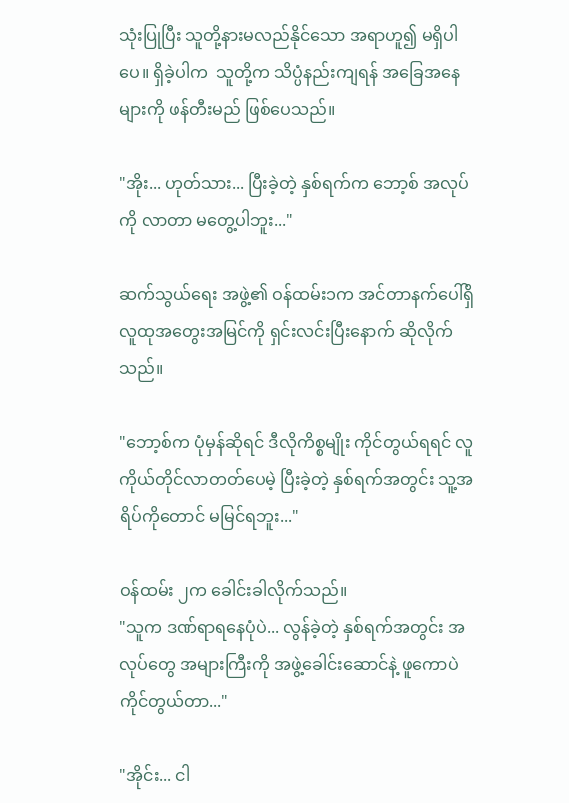သုံးပြုပြီး သူတို့နားမလည်နိုင်သော အရာဟူ၍ မရှိပါပေ။ ရှိခဲ့ပါက  သူတို့က သိပ္ပံနည်းကျရန် အခြေအနေများကို ဖန်တီးမည် ဖြစ်ပေသည်။

"အိုး... ဟုတ်သား... ပြီးခဲ့တဲ့ နှစ်ရက်က ဘော့စ် အလုပ်ကို လာတာ မတွေ့ပါဘူး..."

ဆက်သွယ်ရေး အဖွဲ့၏ ဝန်ထမ်း၁က အင်တာနက်ပေါ်ရှိ လူထုအတွေးအမြင်ကို ရှင်းလင်းပြီးနောက် ဆိုလိုက်သည်။

"ဘော့စ်က ပုံမှန်ဆိုရင် ဒီလိုကိစ္စမျိုး ကိုင်တွယ်ရရင် လူကိုယ်တိုင်လာတတ်ပေမဲ့ ပြီးခဲ့တဲ့ နှစ်ရက်အတွင်း သူ့အရိပ်ကိုတောင် မမြင်ရဘူး..."

ဝန်ထမ်း ၂က ခေါင်းခါလိုက်သည်။
"သူက ဒဏ်ရာရနေပုံပဲ... လွန်ခဲ့တဲ့ နှစ်ရက်အတွင်း အလုပ်တွေ အများကြီးကို အဖွဲ့ခေါင်းဆောင်နဲ့ ဖူကောပဲ ကိုင်တွယ်တာ..."

"အိုင်း... ငါ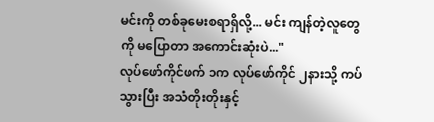မင်းကို တစ်ခုမေးစရာရှိလို့... မင်း ကျန်တဲ့လူတွေကို မပြောတာ အကောင်းဆုံးပဲ..."
လုပ်ဖော်ကိုင်ဖက် ၁က လုပ်ဖော်ကိုင် ၂နားသို့ ကပ်သွားပြီး အသံတိုးတိုးနှင့်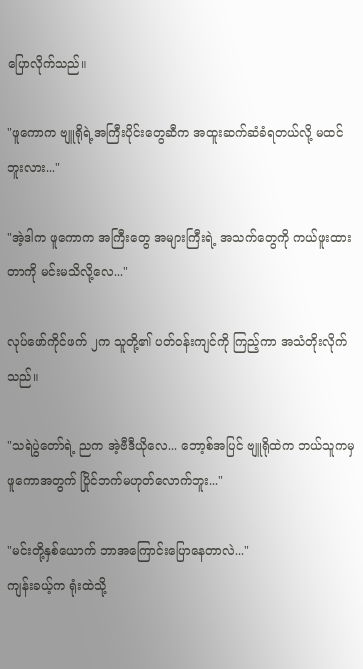ပြောလိုက်သည်။

"ဖူကောက ဗျူရိုရဲ့အကြီးပိုင်းတွေဆီက အထူးဆက်ဆံခံရတယ်လို့ မထင်ဘူးလား..."

"အဲ့ဒါက ဖူကောက အကြီးတွေ အများကြီးရဲ့ အသက်တွေကို ကယ်ဖူးထားတာကို မင်းမသိလို့လေ..."

လုပ်ဖော်ကိုင်ဖက် ၂က သူတို့၏ ပတ်ဝန်းကျင်ကို ကြည့်ကာ အသံတိုးလိုက်သည်။

"သရဲပွဲတော်ရဲ့ ညက အဲ့ဗီဒီယိုလေ... ဘော့စ်အပြင် ဗျူရိုထဲက ဘယ်သူကမှ ဖူကောအတွက် ပြိုင်ဘက်မဟုတ်လောက်ဘူး..."

"မင်းတို့နှစ်ယောက် ဘာအကြောင်းပြောနေတာလဲ..."
ကျန်းခယ့်က ရုံးထဲသို့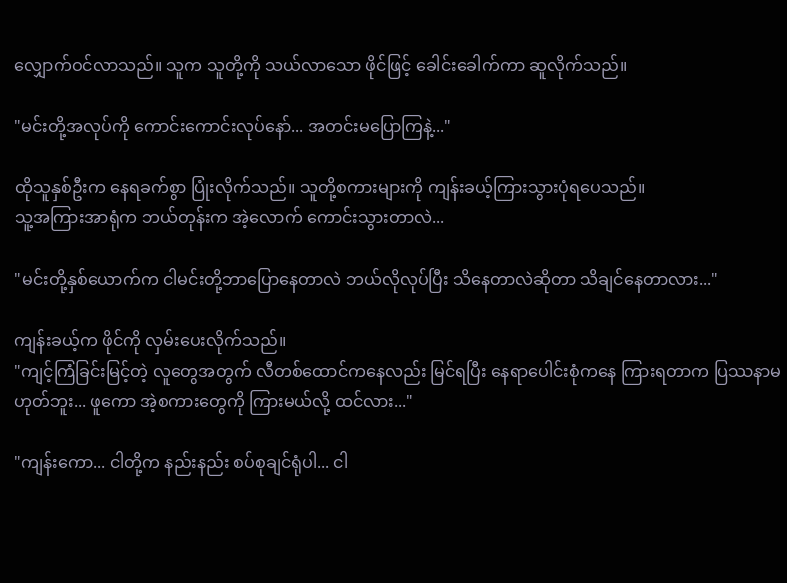လျှောက်ဝင်လာသည်။ သူက သူတို့ကို သယ်လာသော ဖိုင်ဖြင့် ခေါင်းခေါက်ကာ ဆူလိုက်သည်။

"မင်းတို့အလုပ်ကို ကောင်းကောင်းလုပ်နော်... အတင်းမပြောကြနဲ့..."

ထိုသူနှစ်ဦးက နေရခက်စွာ ပြုံးလိုက်သည်။ သူတို့စကားများကို ကျန်းခယ့်ကြားသွားပုံရပေသည်။
သူ့အကြားအာရုံက ဘယ်တုန်းက အဲ့လောက် ကောင်းသွားတာလဲ...

"မင်းတို့နှစ်ယောက်က ငါမင်းတို့ဘာပြောနေတာလဲ ဘယ်လိုလုပ်ပြီး သိနေတာလဲဆိုတာ သိချင်နေတာလား..."

ကျန်းခယ့်က ဖိုင်ကို လှမ်းပေးလိုက်သည်။
"ကျင့်ကြံခြင်းမြင့်တဲ့ လူတွေအတွက် လီတစ်ထောင်ကနေလည်း မြင်ရပြီး နေရာပေါင်းစုံကနေ ကြားရတာက ပြဿနာမဟုတ်ဘူး... ဖူကော အဲ့စကားတွေကို ကြားမယ်လို့ ထင်လား..."

"ကျန်းကော... ငါတို့က နည်းနည်း စပ်စုချင်ရုံပါ... ငါ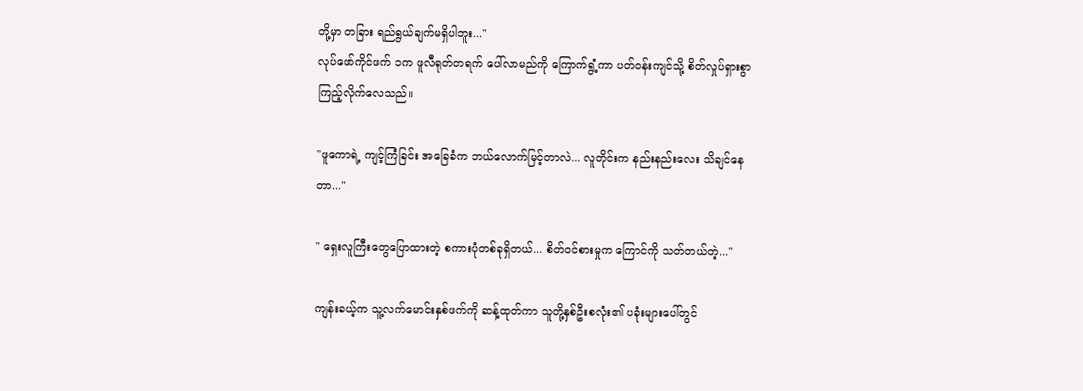တို့မှာ တခြား ရည်ရွယ်ချက်မရှိပါဘူး..."
လုပ်ဖော်ကိုင်ဖက် ၁က ဖူလီရုတ်တရက် ပေါ်လာမည်ကို ကြောက်ရွံ့ကာ ပတ်ဝန်းကျင်သို့ စိတ်လှုပ်ရှားစွာ ကြည့်လိုက်လေသည်။

"ဖူကောရဲ့ ကျင့်ကြံခြင်း အခြေခံက ဘယ်လောက်မြင့်တာလဲ... လူတိုင်းက နည်းနည်းလေး သိချင်နေတာ..."

" ရှေးလူကြီးတွေပြောထားတဲ့ စကားပုံတစ်ခုရှိတယ်... စိတ်ဝင်စားမှုက ကြောင်ကို သတ်တယ်တဲ့..."

ကျန်းခယ့်က သူ့လက်မောင်းနှစ်ဖက်ကို ဆန့်ထုတ်ကာ သူတို့နှစ်ဦးစလုံး၏ ပခုံးများပေါ်တွင်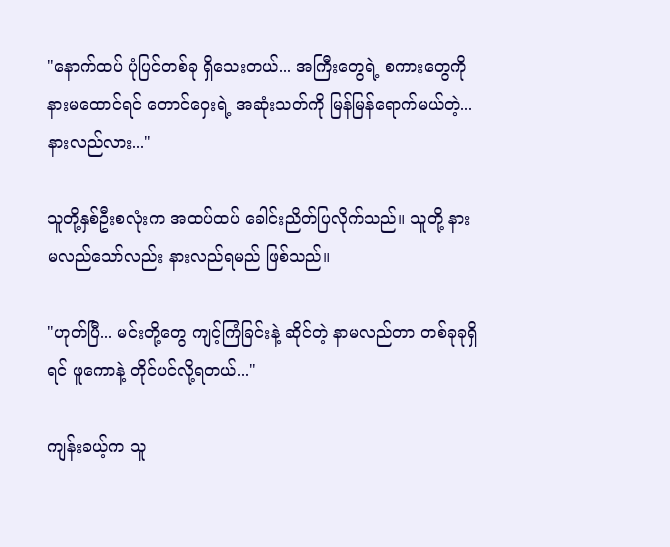"နောက်ထပ် ပုံပြင်တစ်ခု ရှိသေးတယ်... အကြီးတွေရဲ့ စကားတွေကို နားမထောင်ရင် တောင်ဝှေးရဲ့ အဆုံးသတ်ကို မြန်မြန်ရောက်မယ်တဲ့... နားလည်လား..."

သူတို့နှစ်ဦးစလုံးက အထပ်ထပ် ခေါင်းညိတ်ပြလိုက်သည်။ သူတို့ နားမလည်သော်လည်း နားလည်ရမည် ဖြစ်သည်။

"ဟုတ်ပြီ... မင်းတို့တွေ ကျင့်ကြံခြင်းနဲ့ ဆိုင်တဲ့ နာမလည်တာ တစ်ခုခုရှိရင် ဖူကောနဲ့ တိုင်ပင်လို့ရတယ်..."

ကျန်းခယ့်က သူ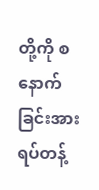တို့ကို စနောက်ခြင်းအား ရပ်တန့်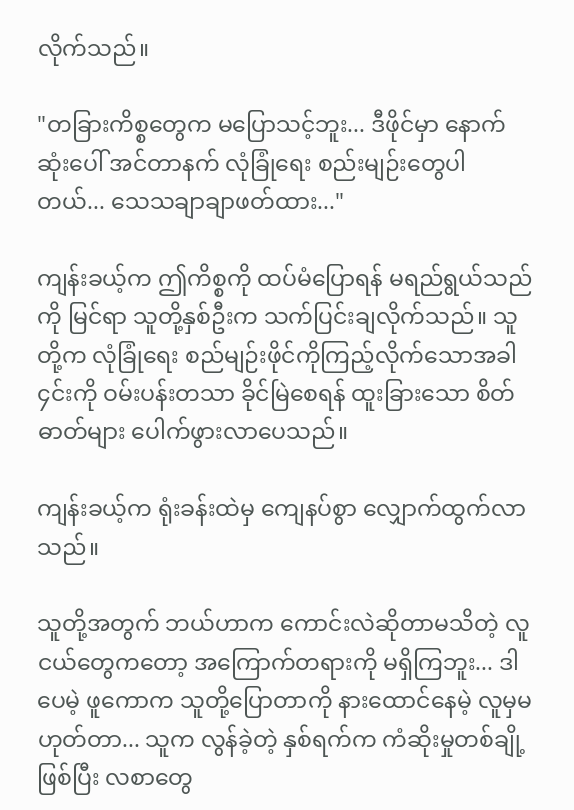လိုက်သည်။

"တခြားကိစ္စတွေက မပြောသင့်ဘူး... ဒီဖိုင်မှာ နောက်ဆုံးပေါ် အင်တာနက် လုံခြုံရေး စည်းမျဉ်းတွေပါတယ်... သေသချာချာဖတ်ထား..."

ကျန်းခယ့်က ဤကိစ္စကို ထပ်မံပြောရန် မရည်ရွယ်သည်ကို မြင်ရာ သူတို့နှစ်ဦးက သက်ပြင်းချလိုက်သည်။ သူတို့က လုံခြုံရေး စည်မျဉ်းဖိုင်ကိုကြည့်လိုက်သောအခါ ၄င်းကို ဝမ်းပန်းတသာ ခိုင်မြဲစေရန် ထူးခြားသော စိတ်ဓာတ်များ ပေါက်ဖွားလာပေသည်။

ကျန်းခယ့်က ရုံးခန်းထဲမှ ကျေနပ်စွာ လျှောက်ထွက်လာသည်။

သူတို့အတွက် ဘယ်ဟာက ကောင်းလဲဆိုတာမသိတဲ့ လူငယ်တွေကတော့ အကြောက်တရားကို မရှိကြဘူး... ဒါပေမဲ့ ဖူကောက သူတို့ပြောတာကို နားထောင်နေမဲ့ လူမှမဟုတ်တာ... သူက လွန်ခဲ့တဲ့ နှစ်ရက်က ကံဆိုးမှုတစ်ချို့ဖြစ်ပြီး လစာတွေ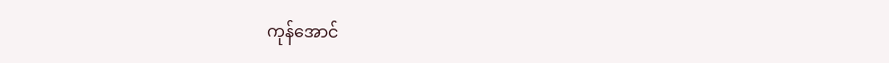ကုန်အောင်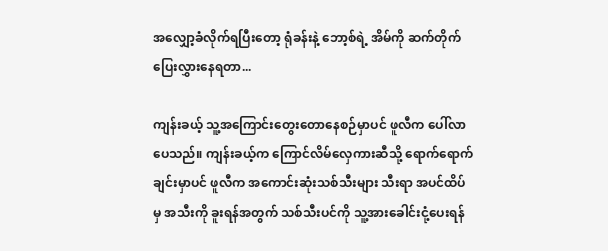အလျှော့ခံလိုက်ရပြီးတော့ ရုံခန်းနဲ့ ဘော့စ်ရဲ့ အိမ်ကို ဆက်တိုက်ပြေးလွှားနေရတာ...

ကျန်းခယ့် သူ့အကြောင်းတွေးတောနေစဉ်မှာပင် ဖူလီက ပေါ်လာပေသည်။ ကျန်းခယ့်က ကြောင်လိမ်လှေကားဆီသို့ ရောက်ရောက်ချင်းမှာပင် ဖူလီက အကောင်းဆုံးသစ်သီးများ သီးရာ အပင်ထိပ်မှ အသီးကို ခူးရန်အတွက် သစ်သီးပင်ကို သူ့အားခေါင်းငုံ့ပေးရန်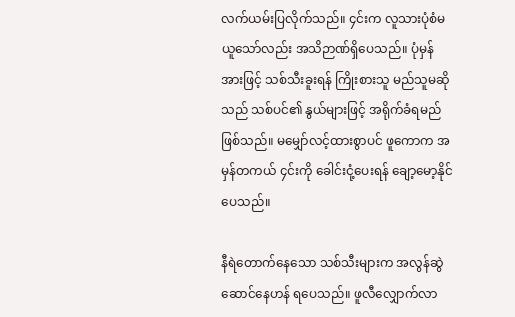လက်ယမ်းပြလိုက်သည်။ ၄င်းက လူသားပုံစံမယူသော်လည်း အသိဉာဏ်ရှိပေသည်။ ပုံမှန်အားဖြင့် သစ်သီးခူးရန် ကြိုးစားသူ မည်သူမဆိုသည် သစ်ပင်၏ နွယ်များဖြင့် အရိုက်ခံရမည် ဖြစ်သည်။ မမျှော်လင့်ထားစွာပင် ဖူကောက အမှန်တကယ် ၄င်းကို ခေါင်းငုံ့ပေးရန် ချော့မော့နိုင်ပေသည်။

နီရဲတောက်နေသော သစ်သီးများက အလွန်ဆွဲဆောင်နေဟန် ရပေသည်။ ဖူလီလျှောက်လာ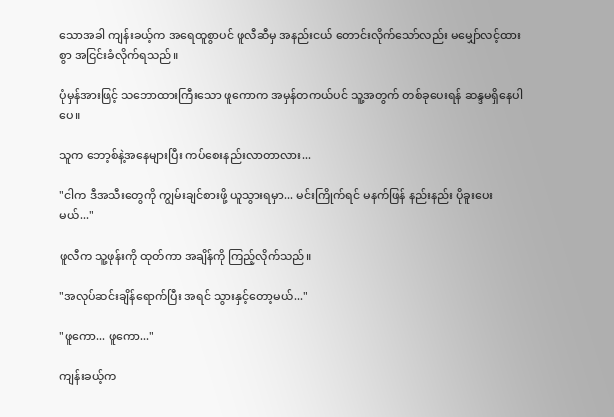သောအခါ ကျန်းခယ့်က အရေထူစွာပင် ဖူလီဆီမှ အနည်းငယ် တောင်းလိုက်သော်လည်း မမျှော်လင့်ထားစွာ အငြင်းခံလိုက်ရသည်။

ပုံမှန်အားဖြင့် သဘောထားကြီးသော ဖူကောက အမှန်တကယ်ပင် သူ့အတွက် တစ်ခုပေးရန် ဆန္ဒမရှိနေပါပေ။

သူက ဘော့စ်နဲ့အနေများပြီး ကပ်စေးနည်းလာတာလား...

"ငါက ဒီအသီးတွေကို ကျွမ်းချင်စားဖို့ ယူသွားရမှာ... မင်းကြိုက်ရင် မနက်ဖြန် နည်းနည်း ပိုခူးပေးမယ်..."

ဖူလီက သူ့ဖုန်းကို ထုတ်ကာ အချိန်ကို ကြည့်လိုက်သည်။

"အလုပ်ဆင်းချိန်ရောက်ပြီး အရင် သွားနှင့်တော့မယ်..."

"ဖူကော... ဖူကော..."

ကျန်းခယ့်က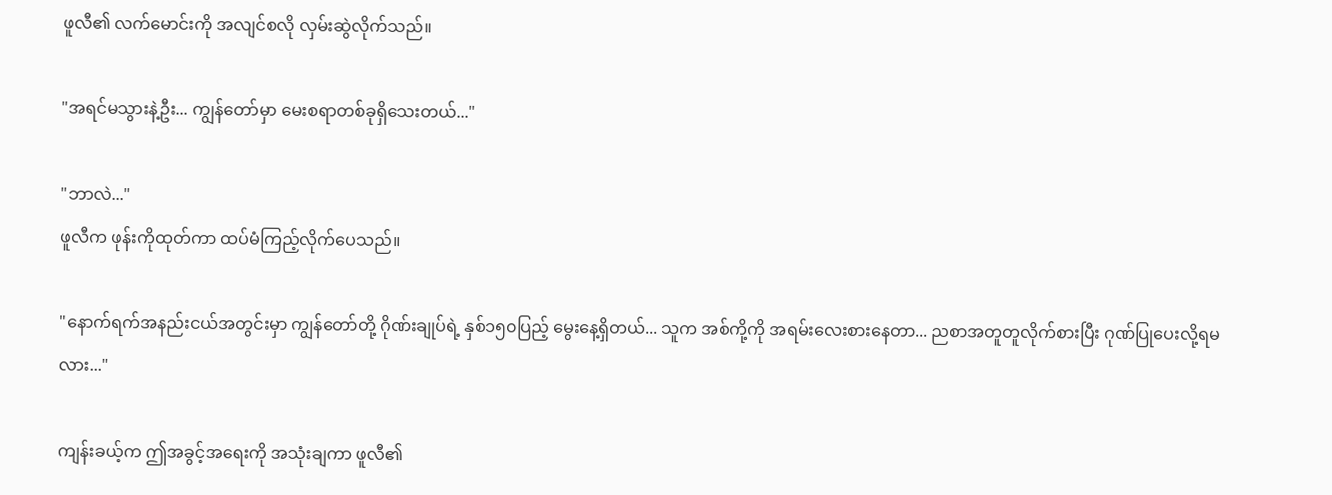ဖူလီ၏ လက်မောင်းကို အလျင်စလို လှမ်းဆွဲလိုက်သည်။

"အရင်မသွားနဲ့ဦး... ကျွန်တော်မှာ မေးစရာတစ်ခုရှိသေးတယ်..."

"ဘာလဲ..."
ဖူလီက ဖုန်းကိုထုတ်ကာ ထပ်မံကြည့်လိုက်ပေသည်။

"နောက်ရက်အနည်းငယ်အတွင်းမှာ ကျွန်တော်တို့ ဂိုဏ်းချုပ်ရဲ့ နှစ်၁၅၀ပြည့် မွေးနေ့ရှိတယ်... သူက အစ်ကို့ကို အရမ်းလေးစားနေတာ... ညစာအတူတူလိုက်စားပြီး ဂုဏ်ပြုပေးလို့ရမလား..."

ကျန်းခယ့်က ဤအခွင့်အရေးကို အသုံးချကာ ဖူလီ၏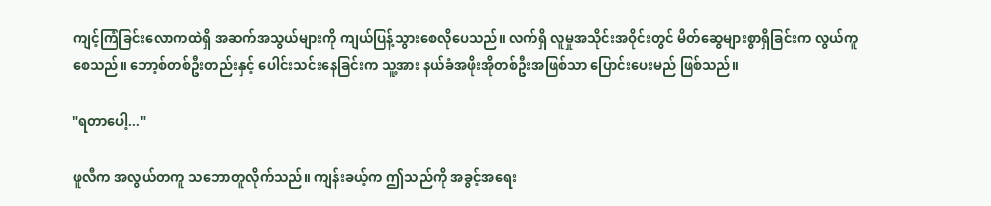ကျင့်ကြံခြင်းလောကထဲရှိ အဆက်အသွယ်များကို ကျယ်ပြန့်သွားစေလိုပေသည်။ လက်ရှိ လူမှုအသိုင်းအဝိုင်းတွင် မိတ်ဆွေများစွာရှိခြင်းက လွယ်ကူစေသည်။ ဘော့စ်တစ်ဦးတည်းနှင့် ပေါင်းသင်းနေခြင်းက သူ့အား နယ်ခံအဖိုးအိုတစ်ဦးအဖြစ်သာ ပြောင်းပေးမည် ဖြစ်သည်။

"ရတာပေါ့..."

ဖူလီက အလွယ်တကူ သဘောတူလိုက်သည်။ ကျန်းခယ့်က ဤသည်ကို အခွင့်အရေး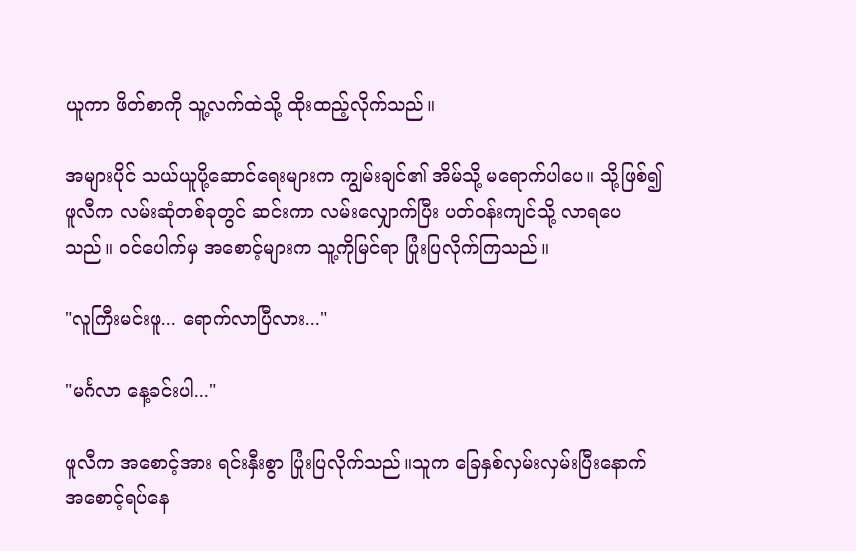ယူကာ ဖိတ်စာကို သူ့လက်ထဲသို့ ထိုးထည့်လိုက်သည်။

အများပိုင် သယ်ယူပို့ဆောင်ရေးများက ကျွမ်းချင်၏ အိမ်သို့ မရောက်ပါပေ။ သို့ဖြစ်၍ ဖူလီက လမ်းဆုံတစ်ခုတွင် ဆင်းကာ လမ်းလျှောက်ပြီး ပတ်ဝန်းကျင်သို့ လာရပေသည်။ ဝင်ပေါက်မှ အစောင့်များက သူ့ကိုမြင်ရာ ပြုံးပြလိုက်ကြသည်။

"လူကြီးမင်းဖူ... ရောက်လာပြီလား..."

"မင်္ဂလာ နေ့ခင်းပါ..."

ဖူလီက အစောင့်အား ရင်းနှီးစွာ ပြုံးပြလိုက်သည်။သူက ခြေနှစ်လှမ်းလှမ်းပြီးနောက် အစောင့်ရပ်နေ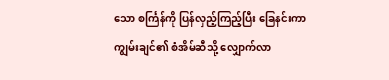သော စင်္ကြန်ကို ပြန်လှည့်ကြည့်ပြီး ခြေနင်းကာ ကျွမ်းချင်၏ စံအိမ်ဆီသို့ လျှောက်လာ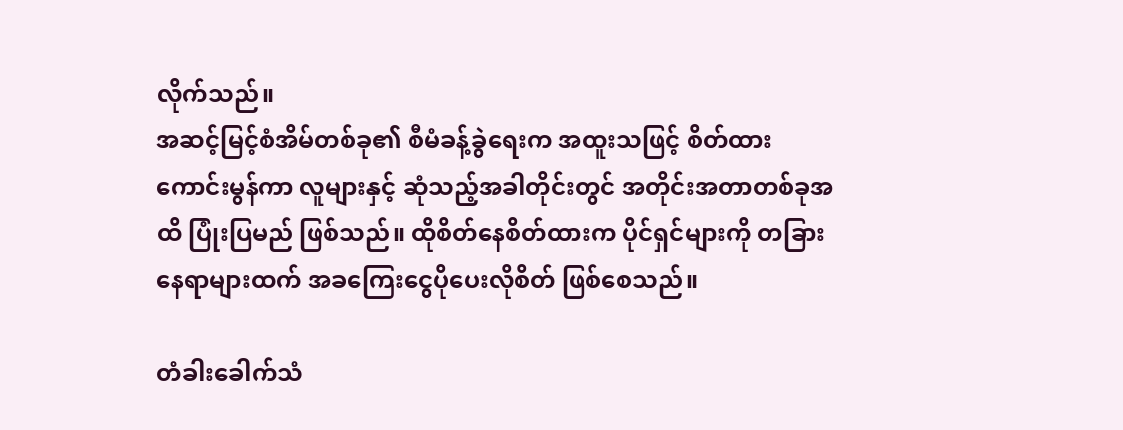လိုက်သည်။
အဆင့်မြင့်စံအိမ်တစ်ခု၏ စီမံခန့်ခွဲရေးက အထူးသဖြင့် စိတ်ထားကောင်းမွန်ကာ လူများနှင့် ဆုံသည့်အခါတိုင်းတွင် အတိုင်းအတာတစ်ခုအထိ ပြုံးပြမည် ဖြစ်သည်။ ထိုစိတ်နေစိတ်ထားက ပိုင်ရှင်များကို တခြားနေရာများထက် အခကြေးငွေပိုပေးလိုစိတ် ဖြစ်စေသည်။

တံခါးခေါက်သံ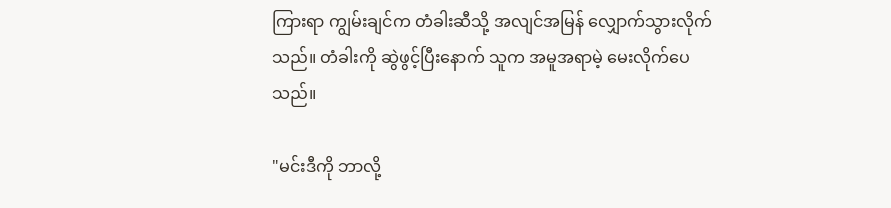ကြားရာ ကျွမ်းချင်က တံခါးဆီသို့ အလျင်အမြန် လျှောက်သွားလိုက်သည်။ တံခါးကို ဆွဲဖွင့်ပြီးနောက် သူက အမူအရာမဲ့ မေးလိုက်ပေသည်။

"မင်းဒီကို ဘာလို့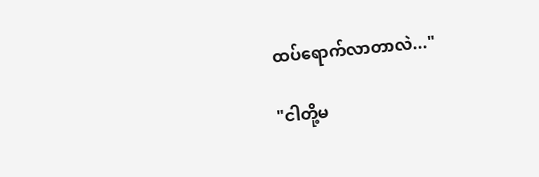ထပ်ရောက်လာတာလဲ..."

"ငါတို့မ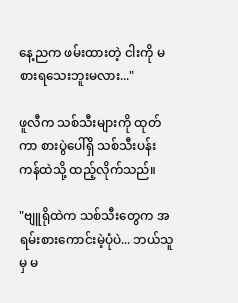နေ့ညက ဖမ်းထားတဲ့ ငါးကို မစားရသေးဘူးမလား..."

ဖူလီက သစ်သီးများကို ထုတ်ကာ စားပွဲပေါ်ရှိ သစ်သီးပန်းကန်ထဲသို့ ထည့်လိုက်သည်။

"ဗျူရိုထဲက သစ်သီးတွေက အရမ်းစားကောင်းမဲ့ပုံပဲ... ဘယ်သူမှ မ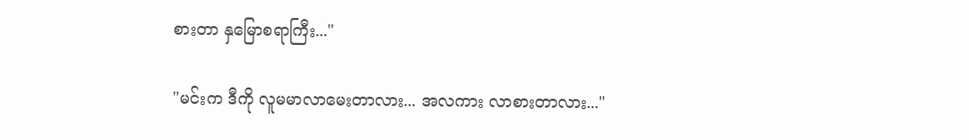စားတာ နှမြောစရာကြီး..."

"မင်းက ဒီကို လူမမာလာမေးတာလား... အလကား လာစားတာလား..."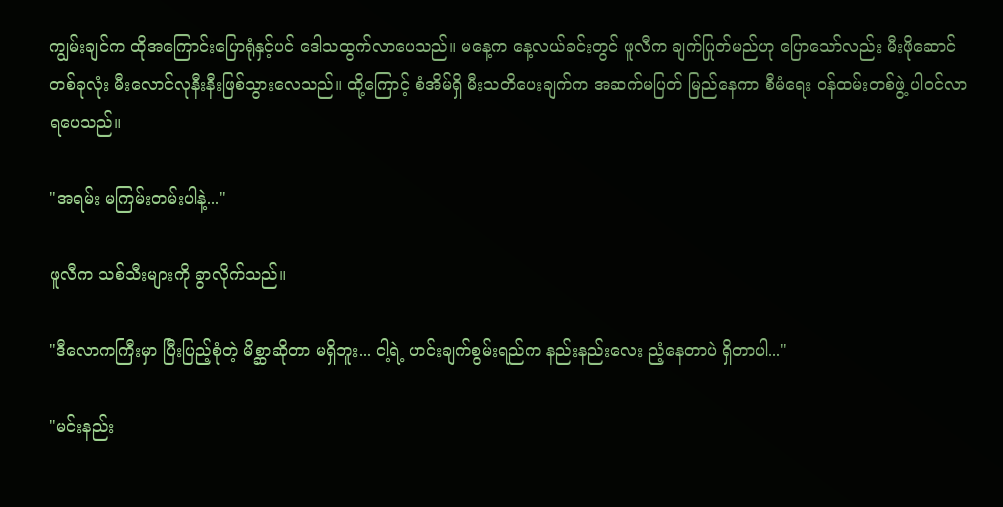ကျွမ်းချင်က ထိုအကြောင်းပြောရုံနှင့်ပင် ဒေါသထွက်လာပေသည်။ မနေ့က နေ့လယ်ခင်းတွင် ဖူလီက ချက်ပြုတ်မည်ဟု ပြောသော်လည်း မီးဖိုဆောင်တစ်ခုလုံး မီးလောင်လုနီးနီးဖြစ်သွားလေသည်။ ထို့ကြောင့် စံအိမ်ရှိ မီးသတိပေးချက်က အဆက်မပြတ် မြည်နေကာ စီမံရေး ဝန်ထမ်းတစ်ဖွဲ့ ပါဝင်လာရပေသည်။

"အရမ်း မကြမ်းတမ်းပါနဲ့..."

ဖူလီက သစ်သီးများကို ခွာလိုက်သည်။

"ဒီလောကကြီးမှာ ပြီးပြည့်စုံတဲ့ မိစ္ဆာဆိုတာ မရှိဘူး... ငါ့ရဲ့ ဟင်းချက်စွမ်းရည်က နည်းနည်းလေး ညံ့နေတာပဲ ရှိတာပါ..."

"မင်းနည်း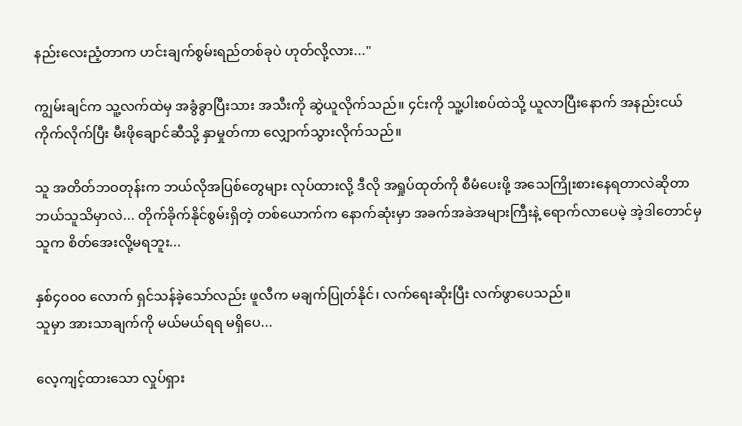နည်းလေးညံ့တာက ဟင်းချက်စွမ်းရည်တစ်ခုပဲ ဟုတ်လို့လား..."

ကျွမ်းချင်က သူ့လက်ထဲမှ အခွံခွာပြီးသား အသီးကို ဆွဲယူလိုက်သည်။ ၄င်းကို သူ့ပါးစပ်ထဲသို့ ယူလာပြီးနောက် အနည်းငယ်ကိုက်လိုက်ပြီး မီးဖိုချောင်ဆီသို့ နှာမှုတ်ကာ လျှောက်သွားလိုက်သည်။

သူ အတိတ်ဘဝတုန်းက ဘယ်လိုအပြစ်တွေများ လုပ်ထားလို့ ဒီလို အရှုပ်ထုတ်ကို စီမံပေးဖို့ အသေကြိုးစားနေရတာလဲဆိုတာ ဘယ်သူသိမှာလဲ... တိုက်ခိုက်နိုင်စွမ်းရှိတဲ့ တစ်ယောက်က နောက်ဆုံးမှာ အခက်အခဲအများကြီးနဲ့ ရောက်လာပေမဲ့ အဲ့ဒါတောင်မှ သူက စိတ်အေးလို့မရဘူး...

နှစ်၄၀၀၀ လောက် ရှင်သန်ခဲ့သော်လည်း ဖူလီက မချက်ပြုတ်နိုင်၊ လက်ရေးဆိုးပြီး လက်ဖွာပေသည်။
သူမှာ အားသာချက်ကို မယ်မယ်ရရ မရှိပေ...

လေ့ကျင့်ထားသော လှုပ်ရှား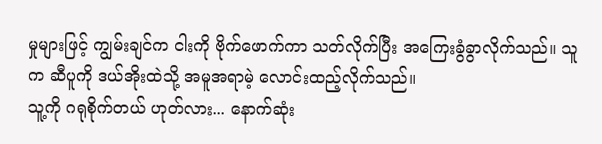မှုများဖြင့် ကျွမ်းချင်က ငါးကို ဗိုက်ဖောက်ကာ သတ်လိုက်ပြီး အကြေးခွံခွာလိုက်သည်။ သူက ဆီပူကို ဒယ်အိုးထဲသို့ အမူအရာမဲ့ လောင်းထည့်လိုက်သည်။
သူ့ကို ဂရုစိုက်တယ် ဟုတ်လား... နောက်ဆုံး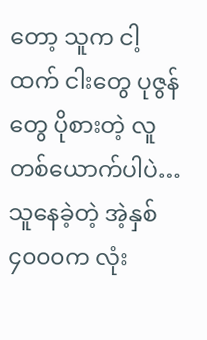တော့ သူက ငါ့ထက် ငါးတွေ ပုဇွန်တွေ ပိုစားတဲ့ လူတစ်ယောက်ပါပဲ… သူနေခဲ့တဲ့ အဲ့နှစ်၄၀၀၀က လုံး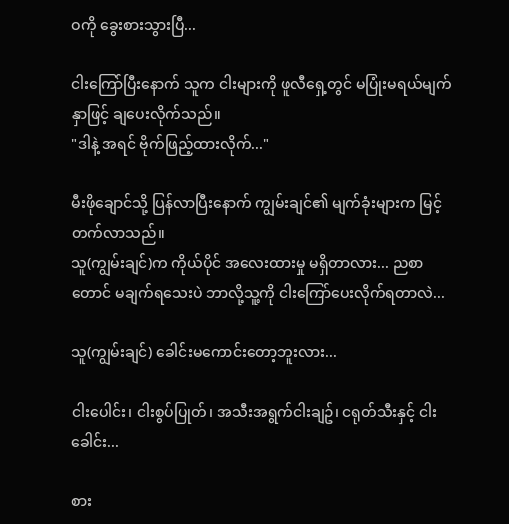ဝကို ခွေးစားသွားပြီ...

ငါးကြော်ပြီးနောက် သူက ငါးများကို ဖူလီရှေ့တွင် မပြုံးမရယ်မျက်နှာဖြင့် ချပေးလိုက်သည်။
"ဒါနဲ့ အရင် ဗိုက်ဖြည့်ထားလိုက်..."

မီးဖိုချောင်သို့ ပြန်လာပြီးနောက် ကျွမ်းချင်၏ မျက်ခုံးများက မြင့်တက်လာသည်။
သူ(ကျွမ်းချင်)က ကိုယ်ပိုင် အလေးထားမှု မရှိတာလား... ညစာတောင် မချက်ရသေးပဲ ဘာလို့သူ့ကို ငါးကြော်ပေးလိုက်ရတာလဲ...

သူ(ကျွမ်းချင်) ခေါင်းမကောင်းတော့ဘူးလား...

ငါးပေါင်း၊ ငါးစွပ်ပြုတ်၊ အသီးအရွက်ငါးချဥ်၊ ငရုတ်သီးနှင့် ငါးခေါင်း...

စား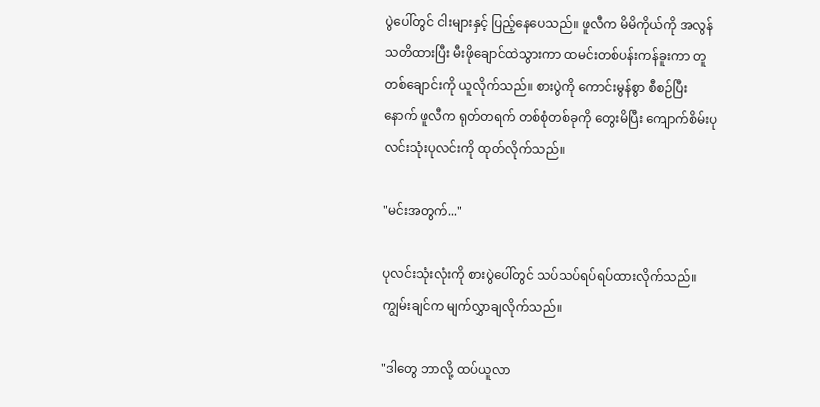ပွဲပေါ်တွင် ငါးများနှင့် ပြည့်နေပေသည်။ ဖူလီက မိမိကိုယ်ကို အလွန်သတိထားပြီး မီးဖိုချောင်ထဲသွားကာ ထမင်းတစ်ပန်းကန်ခူးကာ တူတစ်ချောင်းကို ယူလိုက်သည်။ စားပွဲကို ကောင်းမွန်စွာ စီစဉ်ပြီးနောက် ဖူလီက ရုတ်တရက် တစ်စုံတစ်ခုကို တွေးမိပြီး ကျောက်စိမ်းပုလင်းသုံးပုလင်းကို ထုတ်လိုက်သည်။

"မင်းအတွက်..."

ပုလင်းသုံးလုံးကို စားပွဲပေါ်တွင် သပ်သပ်ရပ်ရပ်ထားလိုက်သည်။ ကျွမ်းချင်က မျက်လွှာချလိုက်သည်။

"ဒါတွေ ဘာလို့ ထပ်ယူလာ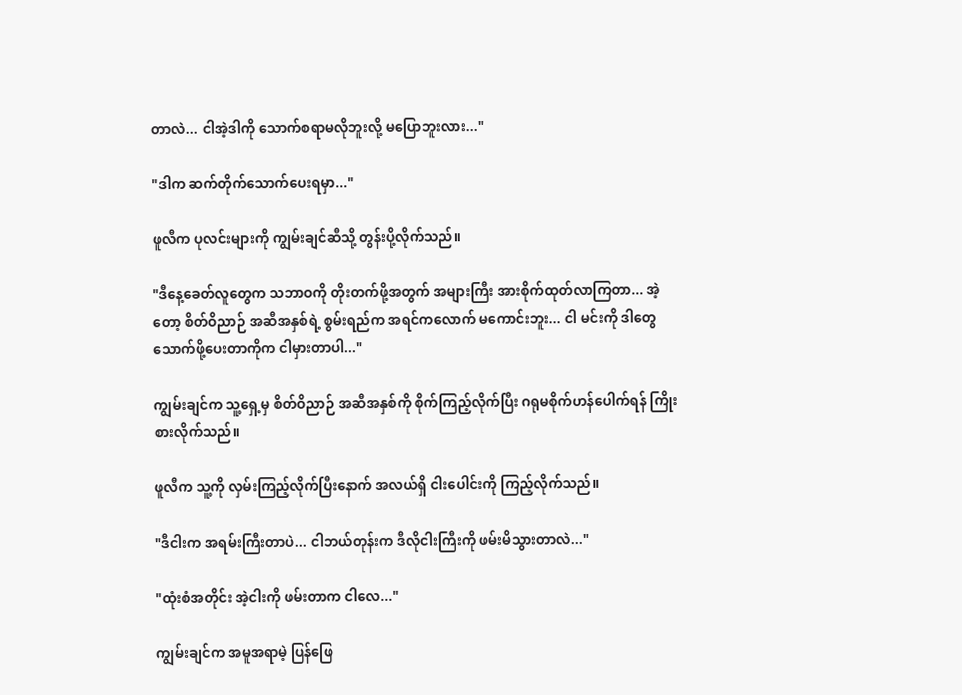တာလဲ... ငါအဲ့ဒါကို သောက်စရာမလိုဘူးလို့ မပြောဘူးလား..."

"ဒါက ဆက်တိုက်သောက်ပေးရမှာ..."

ဖူလီက ပုလင်းများကို ကျွမ်းချင်ဆီသို့ တွန်းပို့လိုက်သည်။

"ဒီနေ့ခေတ်လူတွေက သဘာဝကို တိုးတက်ဖို့အတွက် အများကြီး အားစိုက်ထုတ်လာကြတာ... အဲ့တော့ စိတ်ဝိညာဉ် အဆီအနှစ်ရဲ့ စွမ်းရည်က အရင်ကလောက် မကောင်းဘူး... ငါ မင်းကို ဒါတွေ သောက်ဖို့ပေးတာကိုက ငါမှားတာပါ..."

ကျွမ်းချင်က သူ့ရှေ့မှ စိတ်ဝိညာဉ် အဆီအနှစ်ကို စိုက်ကြည့်လိုက်ပြီး ဂရုမစိုက်ဟန်ပေါက်ရန် ကြိုးစားလိုက်သည်။

ဖူလီက သူ့ကို လှမ်းကြည့်လိုက်ပြီးနောက် အလယ်ရှိ ငါးပေါင်းကို ကြည့်လိုက်သည်။

"ဒီငါးက အရမ်းကြီးတာပဲ... ငါဘယ်တုန်းက ဒီလိုငါးကြီးကို ဖမ်းမိသွားတာလဲ..."

"ထုံးစံအတိုင်း အဲ့ငါးကို ဖမ်းတာက ငါလေ..."

ကျွမ်းချင်က အမူအရာမဲ့ ပြန်ဖြေ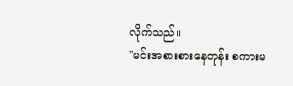လိုက်သည်။
"မင်းအစားစားနေတုန်း စကားမ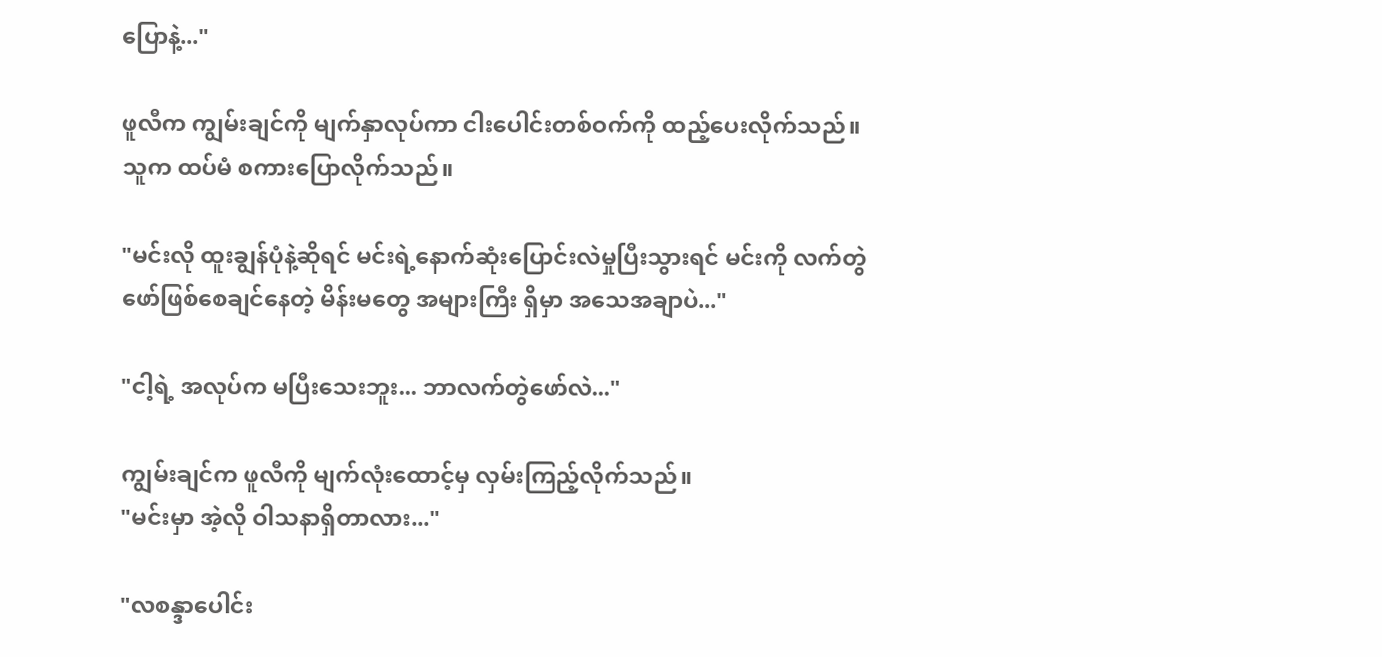ပြောနဲ့..."

ဖူလီက ကျွမ်းချင်ကို မျက်နှာလုပ်ကာ ငါးပေါင်းတစ်ဝက်ကို ထည့်ပေးလိုက်သည်။ သူက ထပ်မံ စကားပြောလိုက်သည်။

"မင်းလို ထူးချွန်ပုံနဲ့ဆိုရင် မင်းရဲ့နောက်ဆုံးပြောင်းလဲမှုပြီးသွားရင် မင်းကို လက်တွဲဖော်ဖြစ်စေချင်နေတဲ့ မိန်းမတွေ အများကြီး ရှိမှာ အသေအချာပဲ..."

"ငါ့ရဲ့ အလုပ်က မပြီးသေးဘူး... ဘာလက်တွဲဖော်လဲ..."

ကျွမ်းချင်က ဖူလီကို မျက်လုံးထောင့်မှ လှမ်းကြည့်လိုက်သည်။
"မင်းမှာ အဲ့လို ဝါသနာရှိတာလား..."

"လစန္ဒာပေါင်း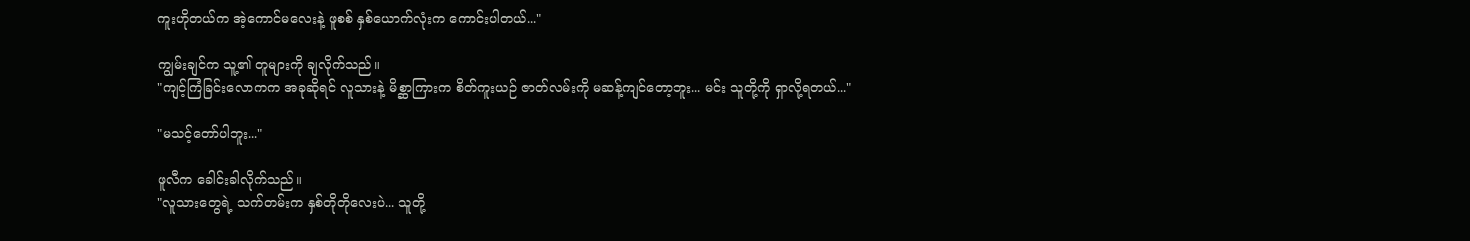ကူးဟိုတယ်က အဲ့ကောင်မလေးနဲ့ ဖူစစ် နှစ်ယောက်လုံးက ကောင်းပါတယ်..."

ကျွမ်းချင်က သူ့၏ တူများကို ချလိုက်သည်။
"ကျင့်ကြံခြင်းလောကက အခုဆိုရင် လူသားနဲ့ မိစ္ဆာကြားက စိတ်ကူးယဉ် ဇာတ်လမ်းကို မဆန့်ကျင်တော့ဘူး... မင်း သူတို့ကို ရှာလို့ရတယ်..."

"မသင့်တော်ပါဘူး..."

ဖူလီက ခေါင်းခါလိုက်သည်။
"လူသားတွေရဲ့ သက်တမ်းက နှစ်တိုတိုလေးပဲ... သူတို့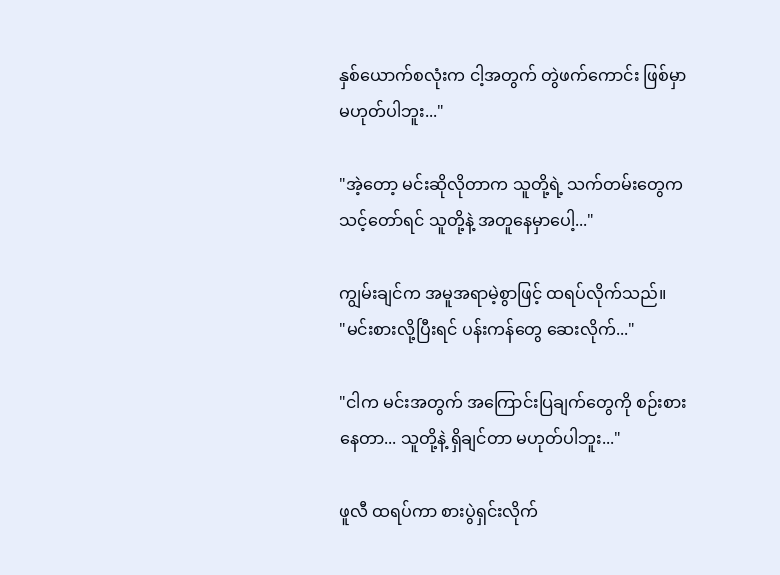နှစ်ယောက်စလုံးက ငါ့အတွက် တွဲဖက်ကောင်း ဖြစ်မှာမဟုတ်ပါဘူး..."

"အဲ့တော့ မင်းဆိုလိုတာက သူတို့ရဲ့ သက်တမ်းတွေက သင့်တော်ရင် သူတို့နဲ့ အတူနေမှာပေါ့..."

ကျွမ်းချင်က အမူအရာမဲ့စွာဖြင့် ထရပ်လိုက်သည်။
"မင်းစားလို့ပြီးရင် ပန်းကန်တွေ ဆေးလိုက်..."

"ငါက မင်းအတွက် အကြောင်းပြချက်တွေကို စဉ်းစားနေတာ... သူတို့နဲ့ ရှိချင်တာ မဟုတ်ပါဘူး..."

ဖူလီ ထရပ်ကာ စားပွဲရှင်းလိုက်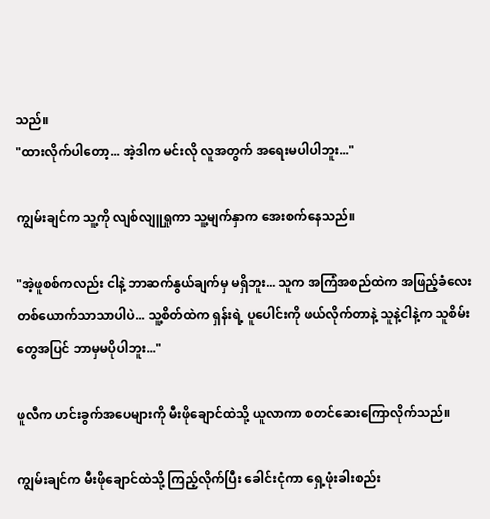သည်။
"ထားလိုက်ပါတော့... အဲ့ဒါက မင်းလို လူအတွက် အရေးမပါပါဘူး..."

ကျွမ်းချင်က သူ့ကို လျစ်လျူရှုကာ သူ့မျက်နှာက အေးစက်နေသည်။

"အဲ့ဖူစစ်ကလည်း ငါနဲ့ ဘာဆက်နွယ်ချက်မှ မရှိဘူး... သူက အကြံအစည်ထဲက အဖြည့်ခံလေးတစ်ယောက်သာသာပါပဲ... သူ့စိတ်ထဲက ရှန်းရဲ့ ပူပေါင်းကို ဖယ်လိုက်တာနဲ့ သူနဲ့ငါနဲ့က သူစိမ်းတွေအပြင် ဘာမှမပိုပါဘူး..."

ဖူလီက ဟင်းခွက်အပေများကို မီးဖိုချောင်ထဲသို့ ယူလာကာ စတင်ဆေးကြောလိုက်သည်။

ကျွမ်းချင်က မီးဖိုချောင်ထဲသို့ ကြည့်လိုက်ပြီး ခေါင်းငုံကာ ရှေ့ဖုံးခါးစည်း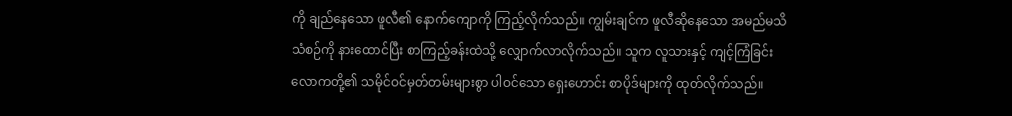ကို ချည်နေသော ဖူလီ၏ နောက်ကျောကို ကြည့်လိုက်သည်။ ကျွမ်းချင်က ဖူလီဆိုနေသော အမည်မသိသံစဉ်ကို နားထောင်ပြီး စာကြည့်ခန်းထဲသို့ လျှောက်လာလိုက်သည်။ သူက လူသားနှင့် ကျင့်ကြံခြင်းလောကတို့၏ သမိုင်ဝင်မှတ်တမ်းများစွာ ပါဝင်သော ရှေးဟောင်း စာပိုဒ်များကို ထုတ်လိုက်သည်။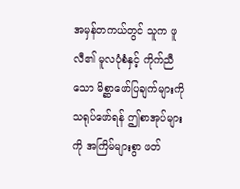အမှန်တကယ်တွင် သူက ဖူလီ၏ မူလပုံစံနှင့် ကိုက်ညီသော မိစ္ဆာဖော်ပြချက်များကို သရုပ်ဖော်ရန် ဤစာအုပ်များကို အကြိမ်များစွာ ဖတ်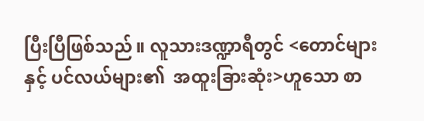ပြီးပြီဖြစ်သည်။ လူသားဒဏ္ဍာရီတွင် <တောင်များနှင့် ပင်လယ်များ၏  အထူးခြားဆုံး>ဟူသော စာ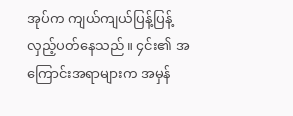အုပ်က ကျယ်ကျယ်ပြန့်ပြန့် လှည့်ပတ်နေသည်။ ၄င်း၏ အကြောင်းအရာများက အမှန်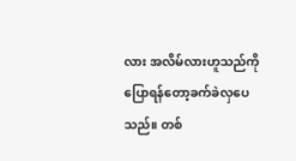လား အလိမ်လားဟူသည်ကို ပြောရန်တော့ခက်ခဲလှပေသည်။ တစ်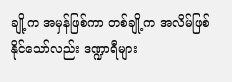ချို့က အမှန်ဖြစ်ကာ တစ်ချို့က အလိမ်ဖြစ်နိုင်သော်လည်း ဒဏ္ဍာရီများ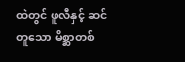ထဲတွင် ဖူလီနှင့် ဆင်တူသော မိစ္ဆာတစ်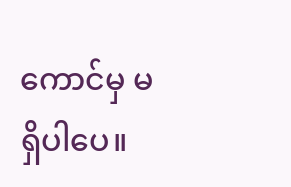ကောင်မှ မရှိပါပေ။